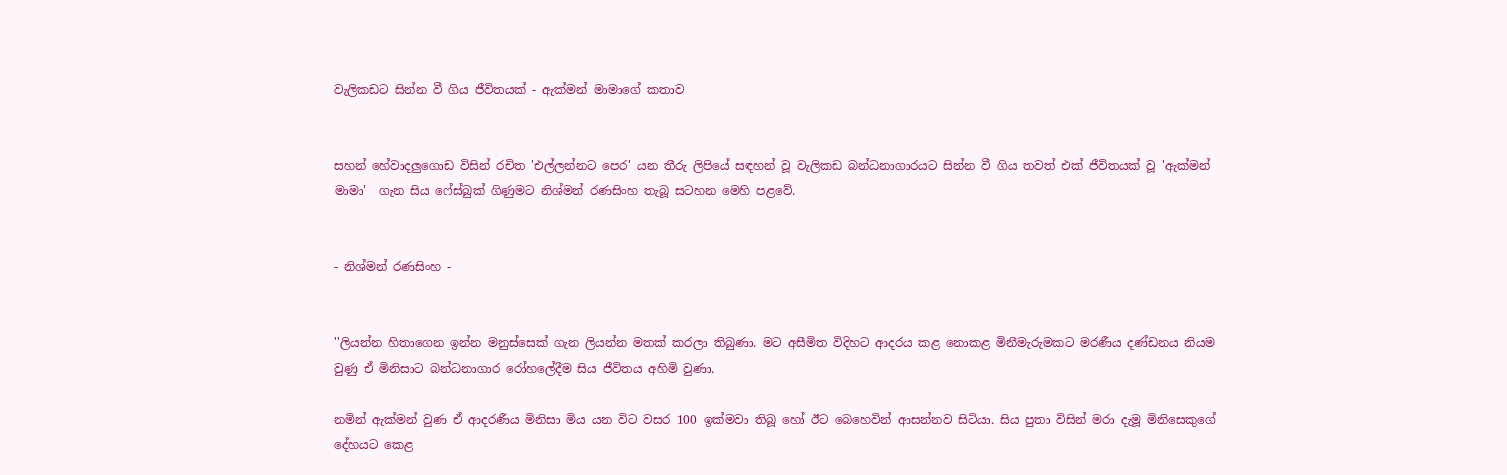වැලිකඩට සින්න වී ගිය ජීවිතයක් - ඇක්මන් මාමාගේ කතාව


සහන් හේවාදලුගොඩ විසින් රචිත 'එල්ලන්නට පෙර' යන තීරු ලිපියේ සඳහන් වූ වැලිකඩ බන්ධනාගාරයට සින්න වී ගිය තවත් එක් ජීවිතයක් වූ 'ඇක්මන් මාමා'  ගැන සිය ෆේස්බුක් ගිණුමට නිශ්මන් රණසිංහ තැබූ සටහන මෙහි පළවේ.


- නිශ්මන් රණසිංහ -


''ලියන්න හිතාගෙන ඉන්න මනුස්සෙක් ගැන ලියන්න මතක් කරලා තිබුණා. මට අසීමිත විදිහට ආදරය කළ නොකළ මිනීමැරුමකට මරණීය දණ්ඩනය නියම වුණු ඒ මිනිසාට බන්ධනාගාර රෝහලේදීම සිය ජීවිතය අහිමි වුණා.

නමින් ඇක්මන් වුණ ඒ ආදරණීය මිනිසා මිය යන විට වසර 100 ඉක්මවා තිබූ හෝ ඊට බෙහෙවින් ආසන්නව සිටියා. සිය පුතා විසින් මරා දැමූ මිනිසෙකුගේ දේහයට කෙළ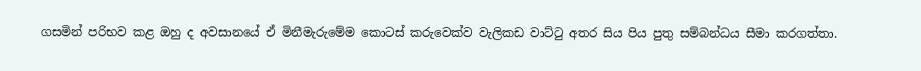ගසමින් පරිභව කළ ඔහු ද අවසානයේ ඒ මිනීමැරුමේම කොටස් කරුවෙක්ව වැලිකඩ වාට්ටු අතර සිය පිය පුතු සම්බන්ධය සීමා කරගත්තා.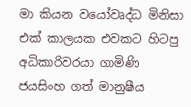මා කියන වයෝවෘද්ධ මිනිසා එක් කාලයක එවකට හිටපු අධිකාරිවරයා ගාමිණි ජයසිංහ ගත් මානුෂීය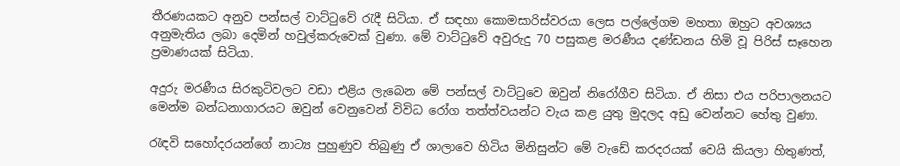තීරණයකට අනුව පන්සල් වාට්ටුවේ රැදී සිටියා. ඒ සඳහා කොමසාරිස්වරයා ලෙස පල්ලේගම මහතා ඔහුට අවශ්‍යය අනුමැතිය ලබා දෙමින් හවුල්කරුවෙක් වුණා. මේ වාට්ටු‍‍වේ අවුරුදු 70 පසුකළ මරණීය දණ්ඩනය හිමි වූ පිරිස් සෑහෙන ප්‍රමාණයක් සිටියා.

අදුරු මරණීය සිරකුටිවලට වඩා එළිය ලැබෙන මේ පන්සල් වාට්ටුවෙ ඔවුන් නිරෝගීව සිටියා. ඒ නිසා එය පරිපාලනයට මෙන්ම බන්ධනාගාරයට ඔවුන් වෙනුවෙන් විවිධ රෝග තත්ත්වයන්ට වැය කළ යුතු මුදලද අඩු වෙන්නට හේතු වුණා.

රැඳවි සහෝදරයන්ගේ නාට්‍ය පුහුණුව තිබුණු ඒ ශාලාවෙ හිටිය මිනිසුන්ට මේ වැඩේ කරදරයක් වෙයි කියලා හිතුණත්,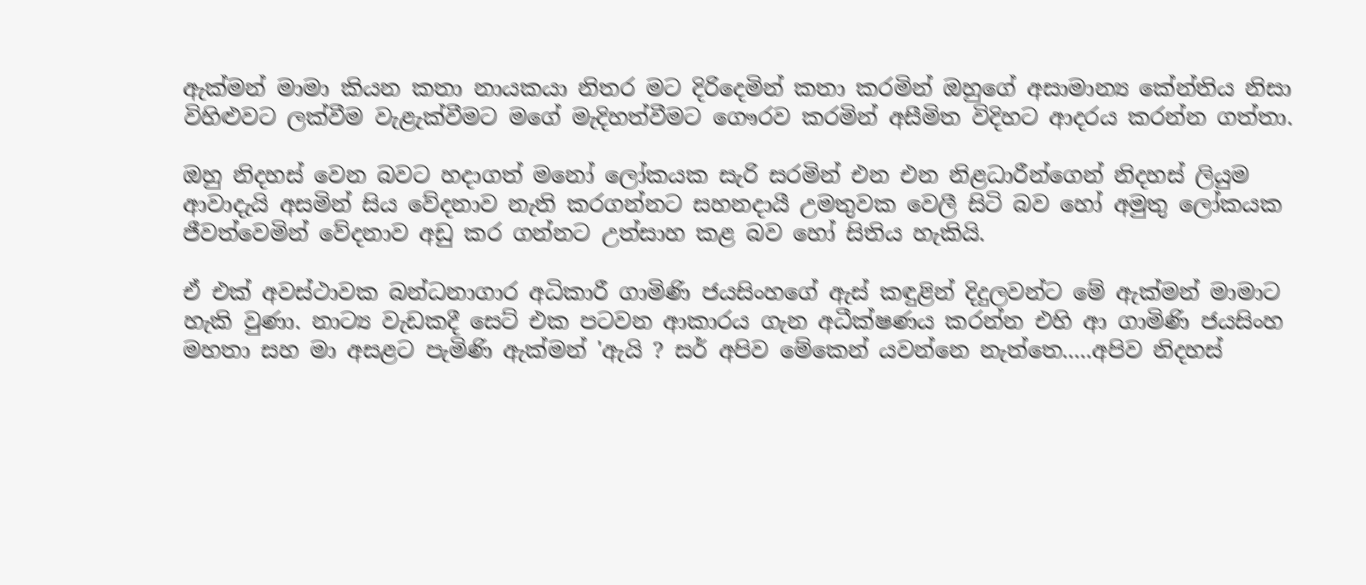ඇක්මන් මාමා කියන කතා නායකයා නිතර මට දිරිදෙමින් කතා කරමින් ඔහුගේ අසාමාන්‍ය කේන්තිය නිසා විහිළුවට ලක්වීම වැළැක්වීමට මගේ මැදිහත්වීමට ගෞරව කරමින් අසීමිත විදිහට ආදරය කරන්න ගත්තා.

ඔහු නිදහස් වෙන බවට හදාගත් මනෝ ලෝකයක සැරි සරමින් එන එන නිළධාරීන්ගෙන් නිදහස් ලියුම ආවාදැයි අසමින් සිය වේදනාව නැති කරගන්නට සහනදායී උමතුවක වෙලී සිටි බව හෝ අමුතු ලෝකයක ජීවත්වෙමින් වේදනාව අඩු කර ගන්නට උත්සාහ කළ බව හෝ සිතිය හැකියි.

ඒ එක් අවස්ථාවක බන්ධනාගාර අධිකාරී ගාමිණි ජයසිංහගේ ඇස් කඳුළින් දිදුලවන්ට මේ ඇක්මන් මාමාට හැකි වුණා. නාට්‍ය වැඩකදී සෙට් එක පටවන ආකාරය ගැන අධීක්ෂණය කරන්න එහි ආ ගාමිණි ජයසිංහ මහතා සහ මා අසළට පැමිණි ඇක්මන් 'ඇයි ? සර් අපිව මේකෙන් යවන්නෙ නැත්තෙ.....අපිව නිදහස්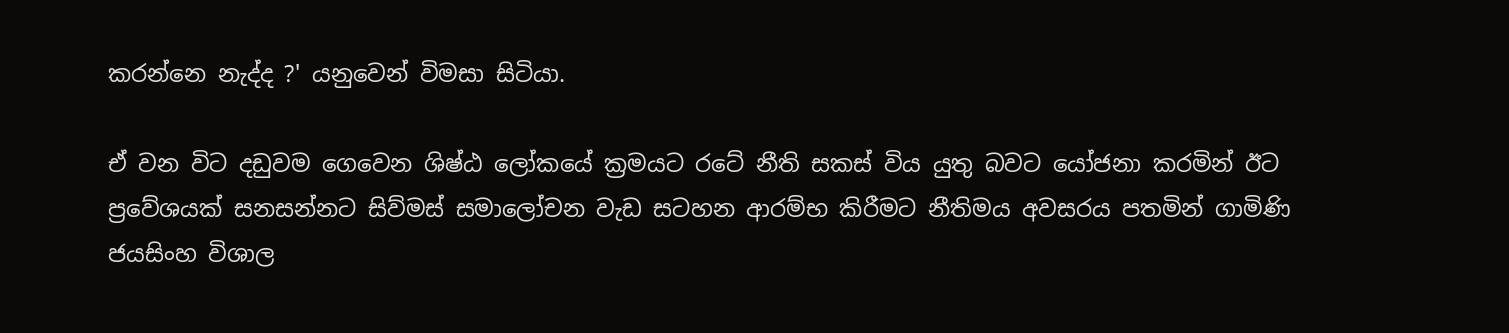කරන්නෙ නැද්ද ?' යනුවෙන් විමසා සිටියා.

ඒ වන විට දඩුවම ගෙවෙන ශිෂ්ඨ ලෝකයේ ක්‍රමයට රටේ නීති සකස් විය යුතු බවට යෝජනා කරමින් ඊට ප්‍රවේශයක් සනසන්නට සිව්මස් සමාලෝචන වැඩ සටහන ආරම්භ කිරීමට නීතිමය අවසරය පතමින් ගාමිණි ජයසිංහ විශාල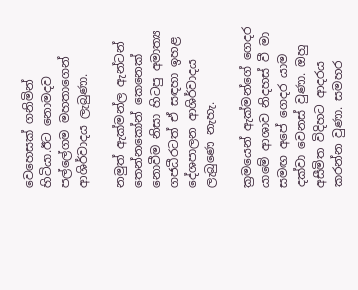වෙහෙසක් ගනිමින් හිටියා.ඊට නොමදව පල්ලේගම මහතාගෙන් ආශිර්වාදය ලැබුණා.

නමුත් ඇක්මන්ල ඇන්ටන් තෙන්නකෝන් කෙනෙක් නොවීම නිසා හිටපු අමාත්‍ය ගජධීරටත් ඒ සඳහා ඉහළ දේශපාලන ආශිර්වාදය ලැබුණෙ නැහැ.

ක්‍රමයෙන් ඇක්මන්ගේ ගෙදර යාමේ ආශාව නිදහස් වී මා සමඟ අපේ ගෙදර යාම දක්වා වෙනස් වුණා. ඔහු අසීමිත විදිහට ආදරය කරන්න වුණා. සමහර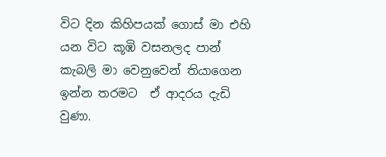විට දින කිහිපයක් ගොස් මා එහි යන විට කූඹි වසනලද පාන් කැබලි මා වෙනුවෙන් තියාගෙන ඉන්න තරමට  ඒ ආදරය දැඩි වුණා.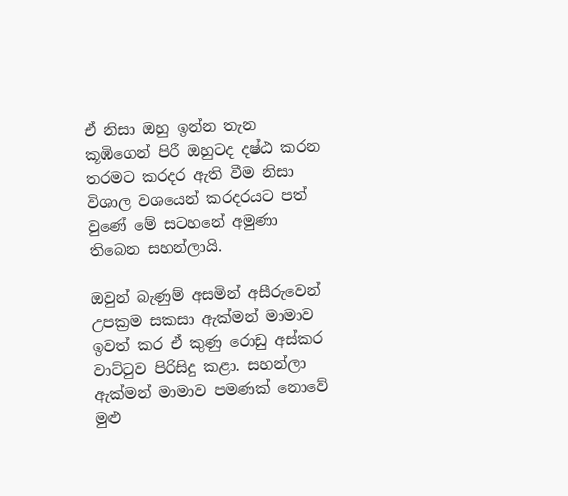ඒ නිසා ඔහු ඉන්න තැන කූඹිගෙන් පිරී ඔහුටද දෂ්ඨ කරන තරමට කරදර ඇති වීම නිසා විශාල වශයෙන් කරදරයට පත් වුණේ මේ සටහනේ අමුණා තිබෙන සහන්ලායි.

ඔවුන් බැණුම් අසමින් අසීරුවෙන් උපක්‍රම සකසා ඇක්මන් මාමාව ඉවත් කර ඒ කුණු රොඩු අස්කර වාට්ටුව පිරිසිදු කළා. සහන්ලා ඇක්මන් මාමාව පමණක් නොවේ මුළු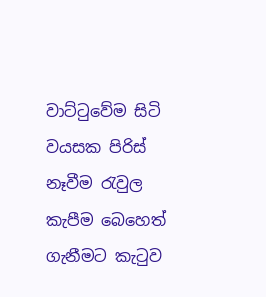වාට්ටුවේම සිටි වයසක පිරිස් නෑවීම රැවුල කැපීම බෙහෙත් ගැනීමට කැටුව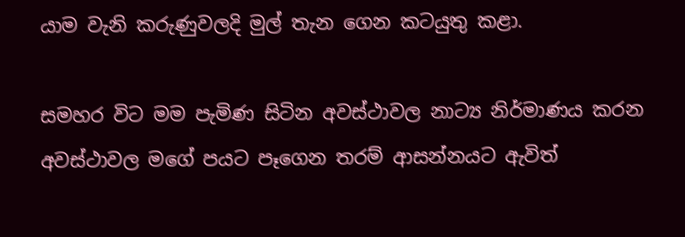යාම වැනි කරුණුවලදි මුල් තැන ගෙන කටයුතු කළා.

සමහර විට මම පැමිණ සිටින අවස්ථාවල නාට්‍ය නිර්මාණය කරන අවස්ථාවල මගේ පයට පෑගෙන තරම් ආසන්නයට ඇවිත්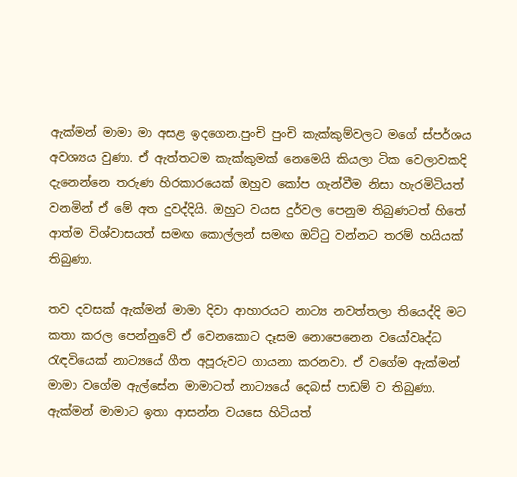ඇක්මන් මාමා මා අසළ ඉදගෙන.පුංචි පුංචි කැක්කුම්වලට මගේ ස්පර්ශය අවශ්‍යය වුණා. ඒ ඇත්තටම කැක්කුමක් නෙමෙයි කියලා ටික වෙලාවකදි දැනෙන්නෙ තරුණ හිරකාරයෙක් ඔහුව කෝප ගැන්වීම නිසා හැරමිටියත් වනමින් ඒ මේ අත දුවද්දියි. ඔහුට වයස දුර්වල පෙනුම තිබුණටත් හිතේ ආත්ම විශ්වාසයත් සමඟ කොල්ලන් සමඟ ඔට්ටු වන්නට තරම් හයියක් තිබුණා.

තව දවසක් ඇක්මන් මාමා දිවා ආහාරයට නාට්‍ය නවත්තලා තියෙද්දි මට කතා කරල පෙන්නුවේ ඒ වෙනකොට දෑසම නොපෙනෙන වයෝවෘද්ධ රැඳවියෙක් නාට්‍යයේ ගීත අපූරුවට ගායනා කරනවා. ඒ වගේම ඇක්මන් මාමා වගේම ඇල්සේන මාමාටත් නාට්‍යයේ දෙබස් පාඩම් ව තිබුණා. ඇක්මන් මාමාට ඉතා ආසන්න වයසෙ හිටියත්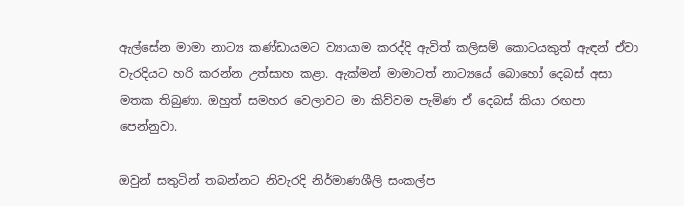ඇල්සේන මාමා නාට්‍ය කණ්ඩායමට ව්‍යායාම කරද්දි ඇවිත් කලිසම් කොටයකුත් ඇඳන් ඒවා වැරදියට හරි කරන්න උත්සාහ කළා. ඇක්මන් මාමාටත් නාට්‍යයේ බොහෝ දෙබස් අසා මතක තිබුණා. ඔහුත් සමහර වෙලාවට මා කිව්වම පැමිණ ඒ දෙබස් කියා රඟපා පෙන්නුවා.

ඔවුන් සතුටින් තබන්නට නිවැරදි නිර්මාණශීලි සංකල්ප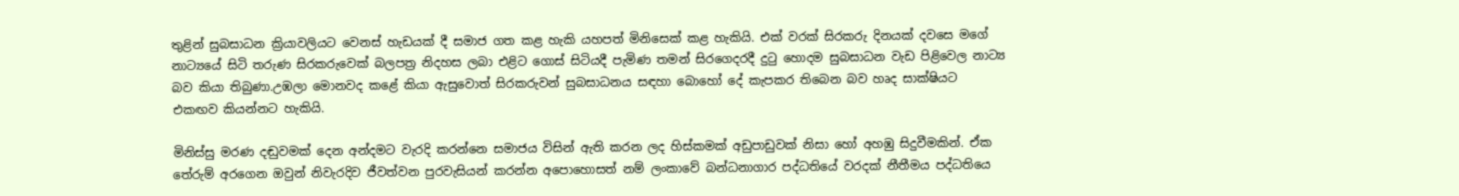තුළින් සුබසාධන ක්‍රියාවලියට වෙනස් හැඩයක් දී සමාජ ගත කළ හැකි යහපත් මිනිසෙක් කළ හැකියි. එක් වරක් සිරකරු දිනයක් දවසෙ මගේ නාට්‍යයේ සිටි තරුණ සිරකරුවෙක් බලපත්‍ර නිදහස ලබා එළිට ගොස් සිටියදී පැමිණ තමන් සිරගෙදරදී දුටු හොදම සුබසාධන වැඩ පිළිවෙල නාට්‍ය බව කියා තිබුණා.උඹලා මොනවද කළේ කියා ඇසුවොත් සිරකරුවන් සුබසාධනය සඳහා බොහෝ දේ කැපකර තිබෙන බව හෘද සාක්ෂියට එකඟව කියන්නට හැකියි.

මිනිස්සු මරණ දඬුවමක් දෙන අන්දමට වැරදි කරන්නෙ සමාජය විසින් ඇති කරන ලද හිස්කමක් අඩුපාඩුවක් නිසා හෝ අහඹු සිදුවීමකින්. ඒක තේරුම් අරගෙන ඔවුන් නිවැරදිව ජීවත්වන පුරවැසියන් කරන්න අපොහොසත් නම් ලංකාවේ බන්ධනාගාර පද්ධතියේ වරදක් නීතීමය පද්ධතියෙ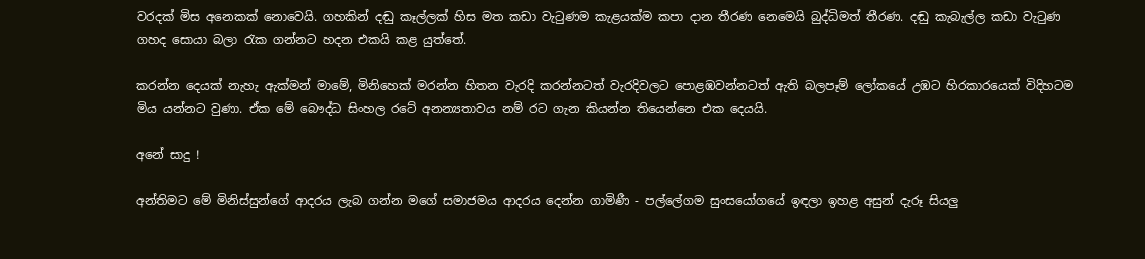වරදක් මිස අනෙකක් නොවෙයි. ගහකින් දඬු කෑල්ලක් හිස මත කඩා වැටුණම කැළයක්ම කපා දාන තීරණ නෙමෙයි බුද්ධිමත් තීරණ. දඬු කැබැල්ල කඩා වැටුණ ගහද සොයා බලා රැක ගන්නට හදන එකයි කළ යුත්තේ.

කරන්න දෙයක් නැහැ ඇක්මන් මාමේ, මිනිහෙක් මරන්න හිතන වැරදි කරන්නටත් වැරදිවලට පොළඹවන්නටත් ඇති බලපෑම් ලෝකයේ උඹට හිරකාරයෙක් විදිහටම මිය යන්නට වුණා. ඒක මේ බෞද්ධ සිංහල රටේ අනන්‍යතාවය නම් රට ගැන කියන්න තියෙන්නෙ එක දෙයයි.

අනේ සාදු !

අන්තිමට මේ මිනිස්සුන්ගේ ආදරය ලැබ ගන්න මගේ සමාජමය ආදරය දෙන්න ගාමිණී - පල්ලේගම සුංසයෝගයේ ඉඳලා ඉහළ අසුන් දැරූ සියලු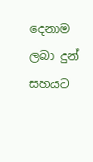දෙනාම ලබා දුන් සහයට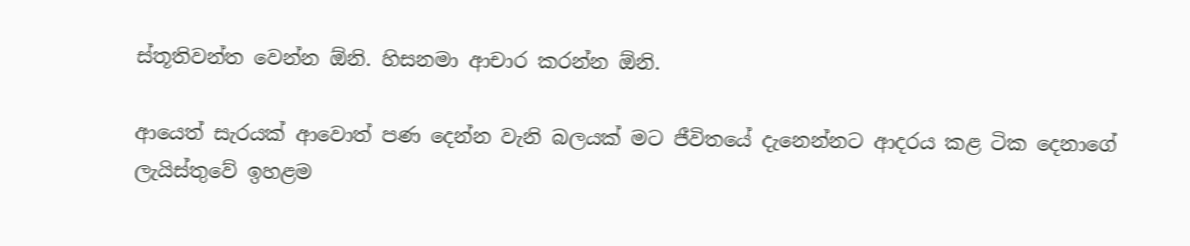ස්තූතිවන්ත වෙන්න ඕනි. හිසනමා ආචාර කරන්න ඕනි.

ආයෙත් සැරයක් ආවොත් පණ දෙන්න වැනි බලයක් මට ජීවිතයේ දැනෙන්නට ආදරය කළ ටික දෙනාගේ ලැයිස්තුවේ ඉහළම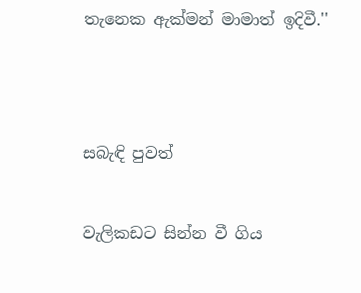තැනෙක ඇක්මන් මාමාත් ඉදිවී.''




සබැඳි පුවත්


වැලිකඩට සින්න වී ගිය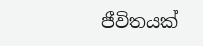ජීවිතයක්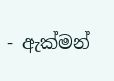- ඇක්මන්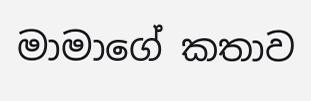මාමාගේ කතාව